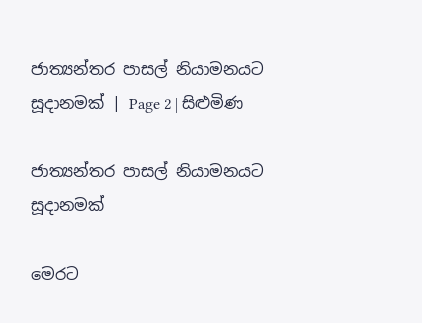ජාත්‍යන්තර පාසල් නියාමනයට සූදානමක් | Page 2 | සිළුමිණ

ජාත්‍යන්තර පාසල් නියාමනයට සූදානමක්

මෙරට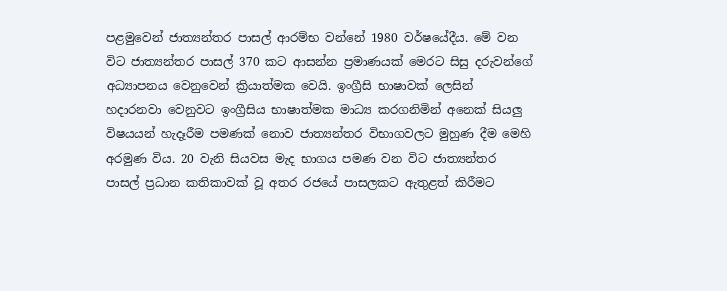පළමුවෙන් ජාත්‍යන්තර පාසල් ආරම්භ වන්නේ 1980 වර්ෂයේදීය. මේ වන විට ජාත්‍යන්තර පාසල් 370 කට ආසන්න ප්‍රමාණයක් ‍මෙරට සිසු දරුවන්ගේ අධ්‍යාපනය වෙනුවෙන් ක්‍රියාත්මක වෙයි. ඉංග්‍රීසි භාෂාවක් ලෙසින් හදාරනවා වෙනුවට ඉංග්‍රීසිය භාෂාත්මක ‍මාධ්‍ය කරගනිමින් අනෙක් සියලු විෂයයන් හැදෑරීම පමණක් නොව ජාත්‍යන්තර විභාගවලට මුහුණ දීම මෙහි අරමුණ විය. 20 වැනි සියවස මැද භාගය පමණ වන විට ජාත්‍යන්තර පාසල් ප්‍රධාන කතිකාවක් වූ අතර රජයේ පාසලකට ඇතුළත් කිරීමට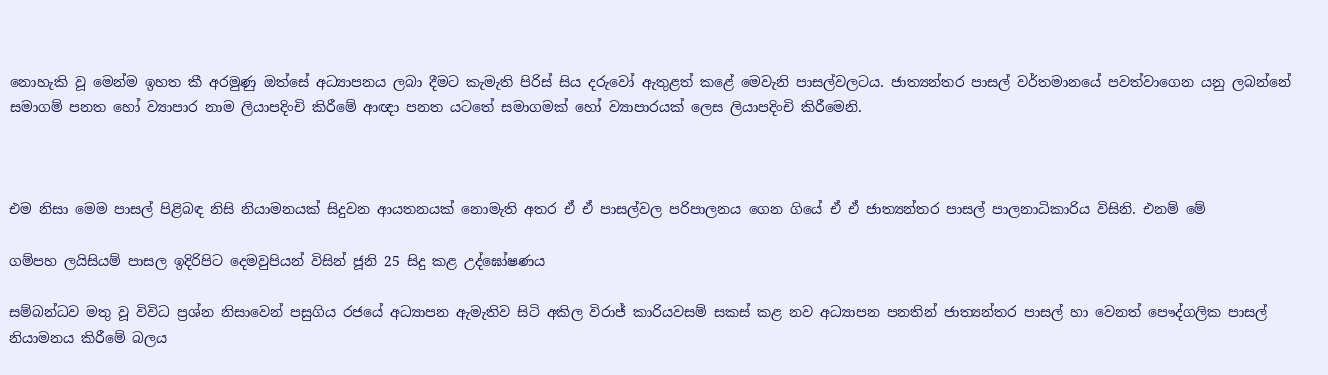නොහැකි වූ මෙන්ම ඉහත කී අරමුණු ඔත්සේ අධ්‍යාපනය ලබා දීමට කැමැති පිරිස් සිය දරුවෝ ඇතුළත් කළේ මෙවැනි පාසල්වලටය. ජාත්‍යන්තර පාසල් වර්තමානයේ පවත්වාගෙන යනු ලබන්නේ සමාගම් පනත හෝ ව්‍යාපාර නාම ලියාපදිංචි කිරීමේ ආඥා පනත යටතේ සමාගමක් හෝ ව්‍යාපාරයක් ලෙස ලියාපදිංචි කිරීමෙනි.



එම නිසා මෙම පාසල් පිළිබඳ නිසි නියාමනයක් සිදුවන ආයතනයක් නොමැති අතර ඒ ඒ පාසල්වල පරිපාලනය ගෙන ගියේ ඒ ඒ ජාත්‍යන්තර පාසල් පාලනාධිකාරිය විසිනි. එනම් මේ

ගම්පහ ලයිසියම් පාසල ඉදිරිපිට දෙමවුපියන් විසින් ජූනි 25 සිදු කළ උද්ඝෝෂණය

සම්බන්ධව මතු වූ විවිධ ප්‍රශ්න නිසාවෙන් පසුගිය රජයේ අධ්‍යාපන ඇමැතිව සිටි අකිල විරාජ් කාරියවසම් සකස් කළ නව අධ්‍යාපන පනතින් ජාත්‍යන්තර පාසල් හා වෙනත් පෞද්ගලික පාසල් නියාමනය කිරීමේ බලය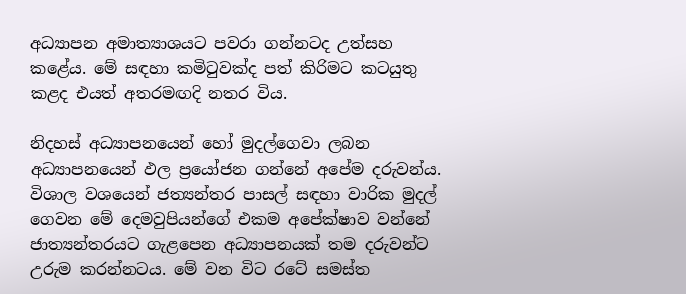අධ්‍යාපන අමාත්‍යාශයට පවරා ගන්නටද උත්සහ කළේය. මේ සඳහා කමිටුවක්ද පත් කිරිමට කටයුතු කළද එයත් අතරමඟදි නතර විය.

නිදහස් අධ්‍යාපනයෙන් හෝ මුදල්ගෙවා ලබන අධ්‍යාපනයෙන් ඵල ප්‍රයෝජන ගන්නේ අපේම දරුවන්ය. විශාල වශයෙන් ජත්‍යන්තර පාසල් සඳහා වාරික මුදල් ගෙවන මේ දෙමවුපියන්ගේ එකම අපේක්ෂාව වන්නේ ජාත්‍යන්තරයට ගැළපෙන අධ්‍යාපනයක් තම දරුවන්ට උරුම කරන්නටය. මේ වන විට රටේ සමස්ත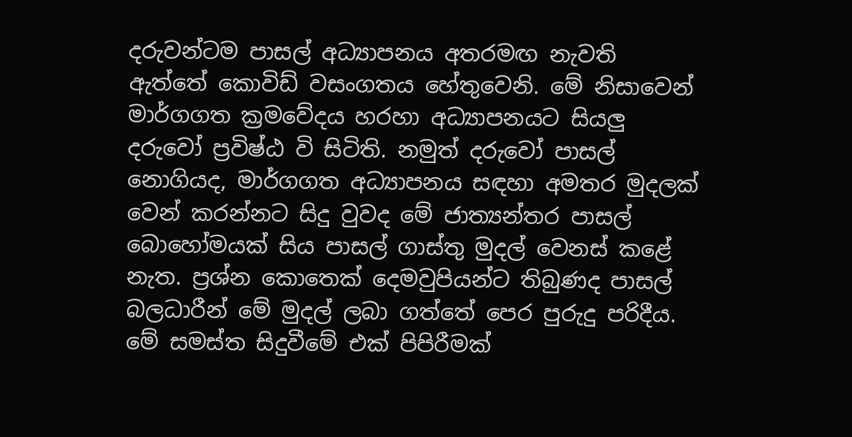දරුවන්ටම පාසල් අධ්‍යාපනය අතරමඟ නැවති ඇත්තේ කොවිඩ් වසංගතය හේතුවෙනි. මේ නිසාවෙන් මාර්ගගත ක්‍රමවේදය හරහා අධ්‍යාපනයට සියලු දරුවෝ ප්‍රවිෂ්ඨ වි සිටිති. නමුත් දරුවෝ පාසල් නොගියද, මාර්ගගත අධ්‍යාපනය සඳහා අමතර මුදලක් වෙන් කරන්නට සිදු වුවද මේ ජාත්‍යන්තර පාසල් බොහෝමයක් සිය පාසල් ගාස්තු මුදල් වෙනස් කළේ නැත. ප්‍රශ්න කොතෙක් දෙමවුපියන්ට තිබුණද පාසල් බලධාරීන් මේ මුදල් ලබා ගත්තේ පෙර පුරුදු පරිදීය. මේ සමස්ත සිදුවීමේ එක් පිපිරීමක්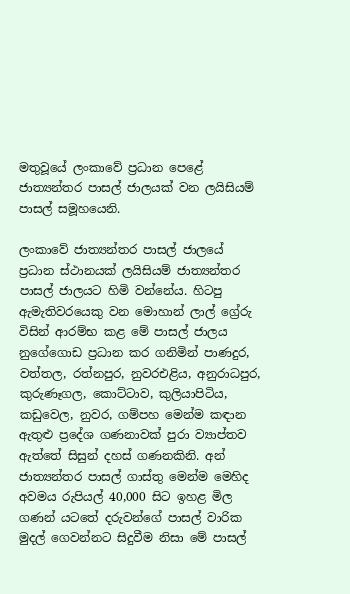මතුවූයේ ලංකාවේ ප්‍රධාන පෙළේ ජාත්‍යන්තර පාසල් ජාලයක් වන ලයිසියම් පාසල් සමූහයෙනි.

ලංකාවේ ජාත්‍යන්තර පාසල් ජාලයේ ප්‍රධාන ස්ථානයක් ලයිසියම් ජාත්‍යන්තර පාසල් ජාලයට හිමි වන්නේය. හිටපු ඇමැතිවරයෙකු වන මොහාන් ලාල් ග්‍රේරු විසින් ආරම්භ කළ මේ පාසල් ජාලය නුගේගොඩ ප්‍රධාන කර ගනිමින් පාණදුර, වත්තල, රත්නපුර, නුවරඑළිය, අනුරාධපුර, කුරුණෑගල, කොට්ටාව, කුලියාපිටිය, කඩුවෙල, නුවර, ගම්පහ මෙන්ම කඳාන ඇතුළු ප්‍රදේශ ගණනාවක් පුරා ව්‍යාප්තව ඇත්තේ සිසුන් දහස් ගණනකිනි. අන් ජාත්‍යන්තර පාසල් ගාස්තු මෙන්ම මෙහිද අවමය රුපියල් 40,000 සිට ඉහළ මිල ගණන් යටතේ දරුවන්ගේ පාසල් වාරික මුදල් ගෙවන්නට සිදුවීම නිසා මේ පාසල්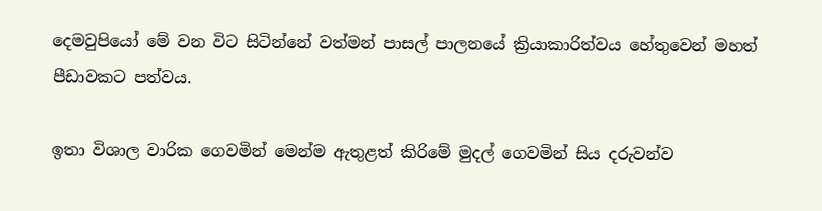දෙමවුපියෝ මේ වන විට සිටින්නේ වත්මන් පාසල් පාලනයේ ක්‍රියාකාරිත්වය හේතුවෙන් මහත් පීඩාවකට පත්වය.

ඉතා විශාල වාරික ගෙවමින් මෙන්ම ඇතුළත් කිරිමේ මුදල් ගෙවමින් සිය දරුවන්ව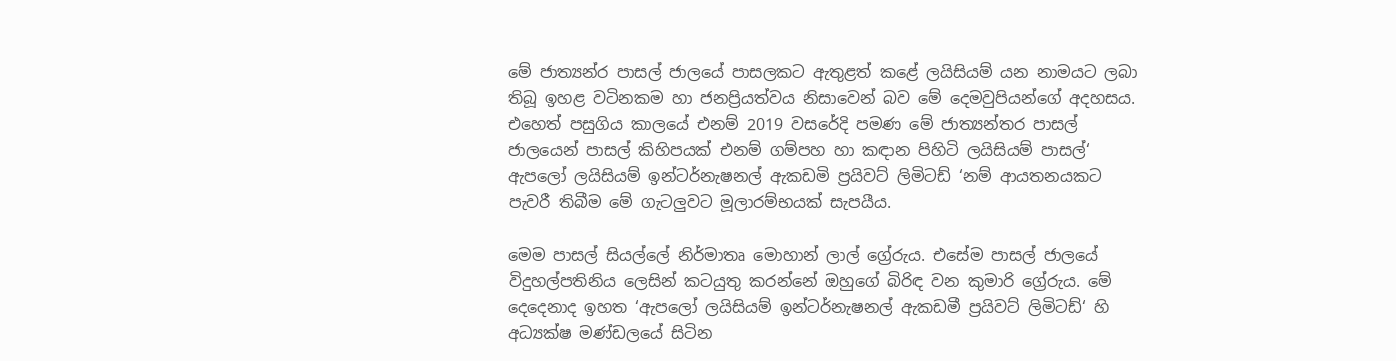මේ ජාත්‍යන්ර පාසල් ජාලයේ පාසලකට ඇතුළත් කළේ ලයිසියම් යන නාමයට ලබා තිබූ ඉහළ වටිනකම හා ජනප්‍රියත්වය නිසාවෙන් බව මේ දෙමවුපියන්ගේ අදහසය. එහෙත් පසුගිය කාලයේ එනම් 2019 වසරේදි පමණ මේ ජාත්‍යන්තර පාසල් ජාලයෙන් පාසල් කිහිපයක් එනම් ගම්පහ හා කඳාන පිහිටි ලයිසියම් පාසල්‘ ඇපලෝ ලයිසියම් ඉන්ටර්නැෂනල් ඇකඩමි ප්‍රයිවට් ලිමිටඩ් ‘නම් ආයතනයකට පැවරී තිබීම මේ ගැටලුවට මූලාරම්භයක් සැපයීය.

මෙම පාසල් සියල්ලේ නිර්මාතෘ මොහාන් ලාල් ග්‍රේරුය. එසේම පාසල් ජාලයේ විදුහල්පතිනිය ලෙසින් කටයුතු කරන්නේ ඔහුගේ බිරිඳ වන කුමාරි ග්‍රේරුය. මේ දෙදෙනාද ඉහත ‘ඇපලෝ ලයිසියම් ඉන්ටර්නැෂනල් ඇකඩමී ප්‍රයිවට් ලිමිටඩ්‘ හි අධ්‍යක්ෂ මණ්ඩලයේ සිටින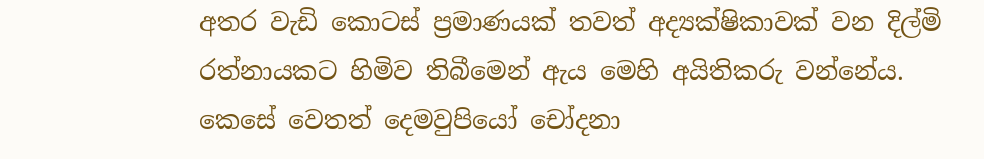අතර වැඩි කොටස් ප්‍රමාණයක් තවත් අද්‍යක්ෂිකාවක් වන දිල්මි රත්නායකට හිමිව තිබීමෙන් ඇය මෙහි අයිතිකරු වන්නේය. කෙසේ වෙතත් දෙමවුපියෝ චෝදනා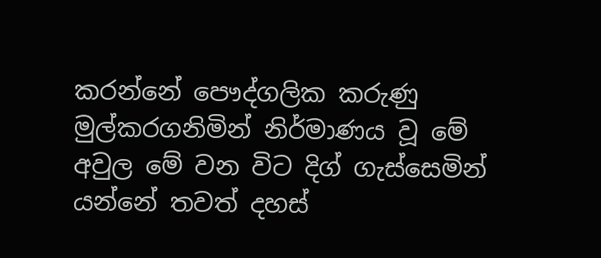කරන්නේ පෞද්ගලික කරුණු මුල්කරගනිමින් නිර්මාණය වූ මේ අවුල මේ වන විට දිග් ගැස්සෙමින් යන්නේ තවත් දහස්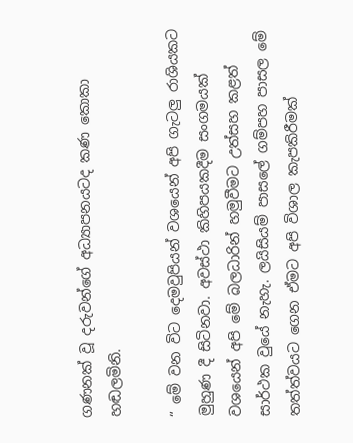ගණනක් වූ දරුවන්ගේ අධ්‍යාපනයටද කණ කොකා හඬලමිනි.

“ මේ වන විට දෙමවුපියන් වශයෙන් අපි ගැටලු රාශියකට මුහුණ දී සිටිනවා. අවස්ථා කිහිපයකදීම සංගමයක් වශයෙන් අපි මේ බලධාරින් හමුවීමට උත්සහ කළත් සාර්ථක වුයේ නැහැ. ලයිසියම් පාසලේ ගම්පහ පාසල මේ තත්ත්වයට ගෙන ඒමට අපි විශාල කැපකිරීමක්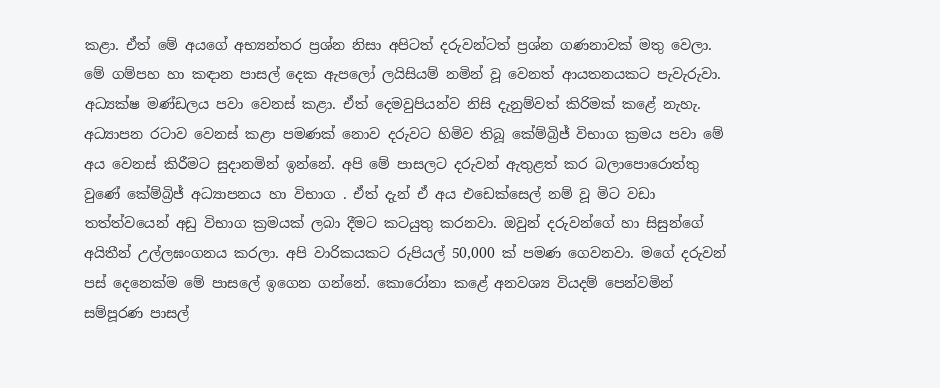කළා. ඒත් මේ අයගේ අභ්‍යන්තර ප්‍රශ්න නිසා අපිටත් දරුවන්ටත් ප්‍රශ්න ගණනාවක් මතු වෙලා. මේ ගම්පහ හා කඳාන පාසල් දෙක ඇපලෝ ලයිසියම් නමින් වූ වෙනත් ආයතනයකට පැවැරුවා. අධ්‍යක්ෂ මණ්ඩලය පවා වෙනස් කළා. ඒත් දෙමවුපියන්ව නිසි දැනුම්වත් කිරිමක් කළේ නැහැ. අධ්‍යාපන රටාව වෙනස් කළා පමණක් නොව දරුවට හිමිව තිබූ කේම්බ්‍රිජ් විභාග ක්‍රමය පවා මේ අය වෙනස් කිරීමට සුදානමින් ඉන්නේ. අපි මේ පාසලට දරුවන් ඇතුළත් කර බලාපොරොත්තු වුණේ කේම්බ්‍රිජ් අධ්‍යාපනය හා විභාග . ඒත් දැන් ඒ අය එඩෙක්සෙල් නම් වූ මිට වඩා තත්ත්වයෙන් අඩු විභාග ක්‍රමයක් ලබා දීමට කටයුතු කරනවා. ඔවුන් දරුවන්ගේ හා සිසුන්ගේ අයිතීන් උල්ලඝංගනය කරලා. අපි වාරිකයකට රුපියල් 50,000 ක් පමණ ගෙවනවා. මගේ දරුවන් පස් දෙනෙක්ම මේ පාසලේ ඉගෙන ගන්නේ. කොරෝනා කළේ අනවශ්‍ය වියදම් පෙන්වමින් සම්පූරණ පාසල්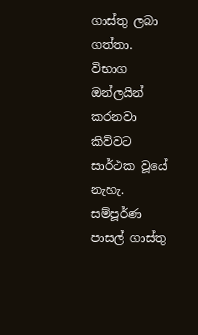ගාස්තු ලබා ගත්තා. විභාග ඔන්ලයින් කරනවා කිව්වට සාර්ථක වූයේ නැහැ. සම්පූර්ණ පාසල් ගාස්තු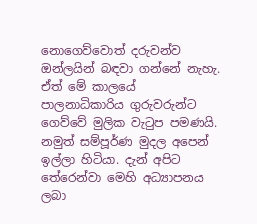නොගෙව්වොත් දරුවන්ව ඔන්ලයින් බඳවා ගන්නේ නැහැ. ඒත් මේ කාලයේ පාලනාධිකාරිය ගුරුවරුන්ට ගෙව්වේ මුලික වැටුප පමණයි. නමුත් සම්පූර්ණ මුදල අපෙන් ඉල්ලා හිටියා. දැන් අපිට තේරෙන්වා මෙහි අධ්‍යාපනය ලබා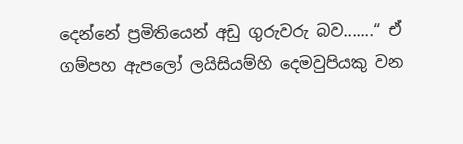දෙන්නේ ප්‍රමිතියෙන් අඩු ගුරුවරු බව.......“ ඒ ගම්පහ ඇපලෝ ලයිසියම්හි දෙමවුපියකු වන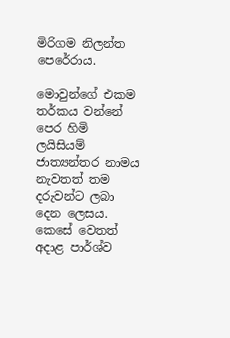මිරිගම නිලන්ත පෙරේරාය.

මොවුන්ගේ එකම තර්කය වන්නේ පෙර හිමි ලයිසියම් ජාත්‍යන්තර නාමය නැවතත් තම දරුවන්ට ලබා දෙන ලෙසය. කෙසේ වෙතත් අදාළ පාර්ශ්ව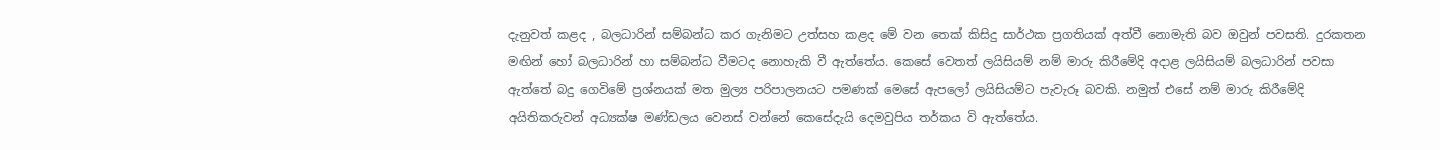දැනුවත් කළද , බලධාරින් සම්බන්ධ කර ගැනිමට උත්සහ කළද මේ වන තෙක් කිසිදු සාර්ථක ප්‍රගතියක් අත්වී නොමැති බව ඔවුන් පවසති. දුරකතන මඟින් හෝ බලධාරින් හා සම්බන්ධ වීමටද නොහැකි වී ඇත්තේය. කෙසේ වෙතත් ලයිසියම් නම් මාරු කිරීමේදි අදාළ ලයිසියම් බලධාරින් පවසා ඇත්තේ බදු ගෙවිමේ ප්‍රශ්නයක් මත මුල්‍ය පරිපාලනයට පමණක් මෙසේ ඇපලෝ ලයිසියම්ට පැවැරූ බවකි. නමුත් එසේ නම් මාරු කිරීමේදි අයිතිකරුවන් අධ්‍යක්ෂ මණ්ඩලය වෙනස් වන්නේ කෙසේදැයි දෙමවුපිය තර්කය වි ඇත්තේය.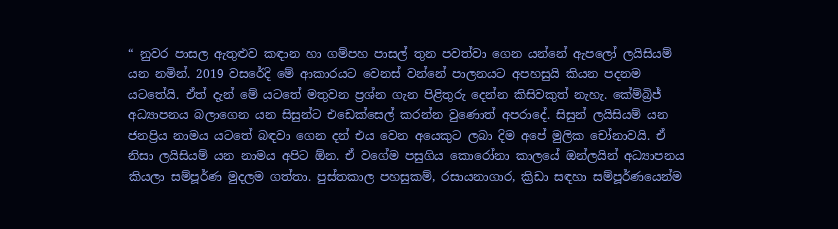“ නුවර පාසල ඇතුළුව කඳාන හා ගම්පහ පාසල් තුන පවත්වා ගෙන යන්නේ ඇපලෝ ලයිසියම් යන නමින්. 2019 වසරේදි මේ ආකාරයට වෙනස් වන්නේ පාලනයට අපහසුයි කියන පදනම යටතේයි. ඒත් දැන් මේ යටතේ මතුවන ප්‍රශ්න ගැන පිළිතුරු දෙන්න කිසිවකුත් නැහැ. කේම්බ්‍රිජ් අධ්‍යාපනය බලාගෙන යන සිසුන්ට එඩෙක්සෙල් කරන්න වුණොත් අපරාදේ. සිසුන් ලයිසියම් යන ජනප්‍රිය නාමය යටතේ බඳවා ගෙන දන් එය වෙන අයෙකුට ලබා දිම අපේ මුලික චෝනාවයි. ඒ නිසා ලයිසියම් යන නාමය අපිට ඕන. ඒ වගේම පසුගිය කොරෝනා කාලයේ ඔන්ලයින් අධ්‍යාපනය කියලා සම්පූර්ණ මුදලම ගත්තා. පුස්තකාල පහසුකම්, රසායනාගාර, ක්‍රිඩා සඳහා සම්පූර්ණයෙන්ම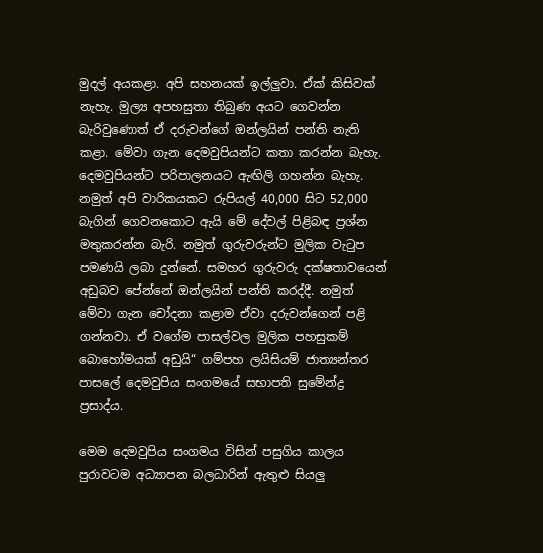මුදල් අයකළා. අපි සහනයක් ඉල්ලුවා. ඒක් කිසිවක් නැහැ. මුල්‍ය අපහසුතා තිබුණ අයට ගෙවන්න බැරිවුණොත් ඒ දරුවන්ගේ ඔන්ලයින් පන්ති නැති කළා. මේවා ගැන දෙමවුපියන්ට කතා කරන්න බැහැ. දෙමවුපියන්ට පරිපාලනයට ඇඟිලි ගහන්න බැහැ. නමුත් අපි වාරිකයකට රුපියල් 40,000 සිට 52,000 බැගින් ගෙවනකොට ඇයි මේ දේවල් පිළිබඳ ප්‍රශ්න මතුකරන්න බැරි. නමුත් ගුරුවරුන්ට මුලික වැටුප පමණයි ලබා දුන්නේ. සමහර ගුරුවරු දක්ෂතාවයෙන් අඩුබව පේන්නේ ඔන්ලයින් පන්ති කරද්දී. නමුත් මේවා ගැන චෝදනා කළාම ඒවා දරුවන්ගෙන් පළි ගන්නවා. ඒ වගේම පාසල්වල මුලික පහසුකම් බොහෝමයක් අඩුයි“ ගම්පහ ලයිසියම් ජාත්‍යන්තර පාසලේ දෙමවුපිය සංගමයේ සභාපති සුමේන්ද්‍ර ප්‍රසාද්ය.

මෙම දෙමවුපිය සංගමය විසින් පසුගිය කාලය පුරාවටම අධ්‍යාපන බලධාරින් ඇතුළු සියලු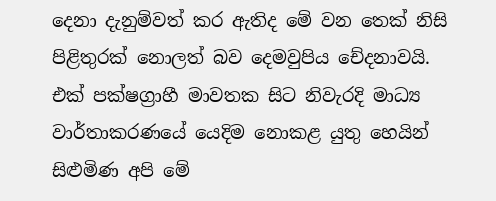දෙනා දැනුම්වත් කර ඇතිද මේ වන තෙක් නිසි පිළිතුරක් නොලත් බව දෙමවුපිය චේදනාවයි. එක් පක්ෂග්‍රාහී මාවතක සිට නිවැරදි මාධ්‍ය වාර්තාකරණයේ යෙදිම නොකළ යුතු හෙයින් සිළුමිණ අපි මේ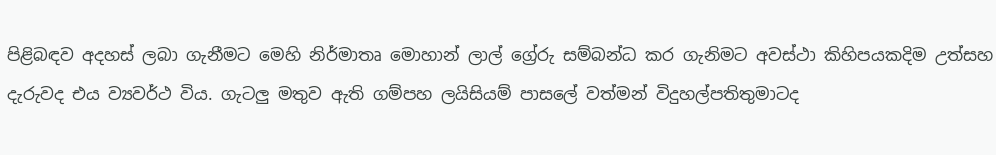පිළිබඳව අදහස් ලබා ගැනීමට මෙහි නිර්මාතෘ මොහාන් ලාල් ග්‍රේරු සම්බන්ධ කර ගැනිමට අවස්ථා කිහිපයකදිම උත්සහ දැරුවද එය ව්‍යවර්ථ විය. ගැටලු මතුව ඇති ගම්පහ ලයිසියම් පාසලේ වත්මන් විදුහල්පතිතුමාටද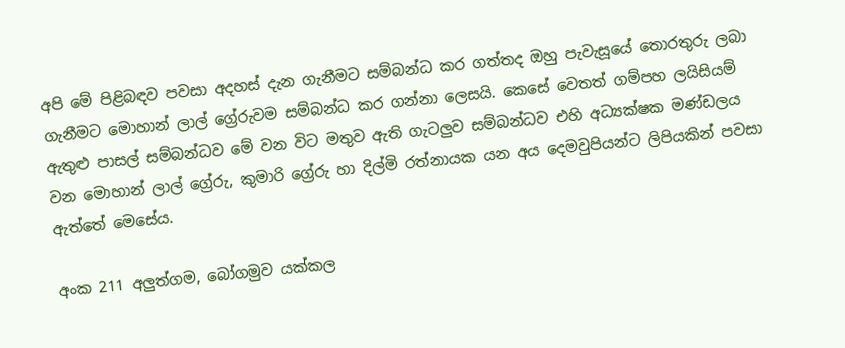අපි මේ පිළිබඳව පවසා අදහස් දැන ගැනීමට සම්බන්ධ කර ගත්තද ඔහු පැවැසූයේ තොරතුරු ලබා ගැනීමට මොහාන් ලාල් ග්‍රේරුවම සම්බන්ධ කර ගන්නා ලෙසයි. කෙසේ වෙතත් ගම්පහ ලයිසියම් ඇතුළු පාසල් සම්බන්ධව මේ වන විට මතුව ඇති ගැටලුව සම්බන්ධව එහි අධ්‍යක්ෂක මණ්ඩලය වන මොහාන් ලාල් ග්‍රේරු, කුමාරි ග්‍රේරු හා දිල්මි රත්නායක යන අය දෙමවුපියන්ට ලිපියකින් පවසා ඇත්තේ මෙසේය.

අංක 211 අලුත්ගම, බෝගමුව යක්කල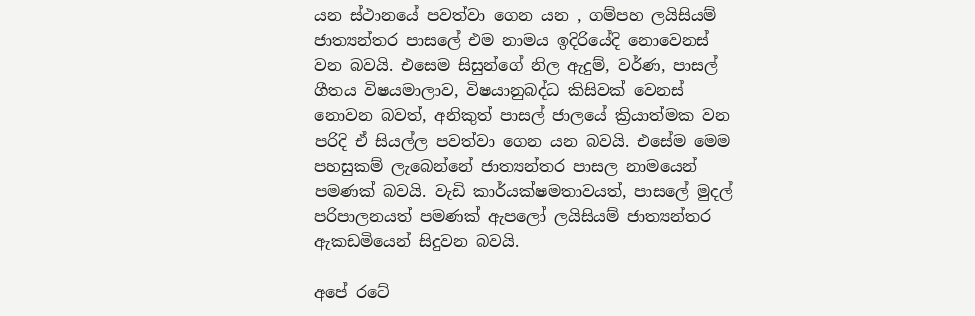යන ස්ථානයේ පවත්වා ගෙන යන , ගම්පහ ලයිසියම් ජාත්‍යන්තර පාසලේ එම නාමය ඉදිරියේදි නොවෙනස් වන බවයි. එසෙම සිසුන්ගේ නිල ඇදුම්, වර්ණ, පාසල් ගීතය විෂයමාලාව, විෂයානුබද්ධ කිසිවක් වෙනස් නොවන බවත්, අනිකුත් පාසල් ජාලයේ ක්‍රියාත්මක වන පරිදි ඒ සියල්ල පවත්වා ගෙන යන බවයි. එසේම මෙම පහසුකම් ලැබෙන්නේ ජාත්‍යන්තර පාසල නාමයෙන් පමණක් බවයි. වැඩි කාර්යක්ෂමතාවයත්, පාසලේ මුදල් පරිපාලනයත් පමණක් ඇපලෝ ලයිසියම් ජාත්‍යන්තර ඇකඩමියෙන් සිදුවන බවයි.

අපේ රටේ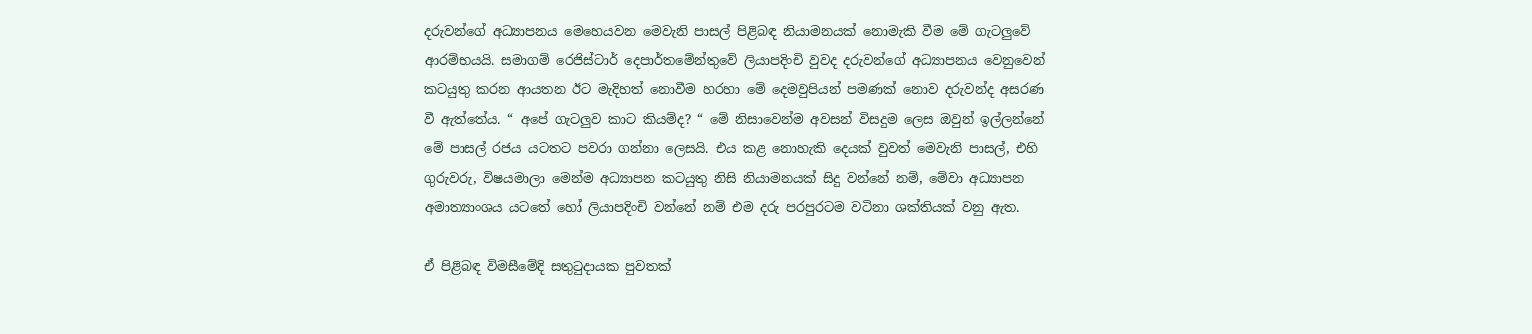දරුවන්ගේ අධ්‍යාපනය මෙහෙයවන මෙවැනි පාසල් පිළිබඳ නියාමනයක් නොමැකි වීම මේ ගැටලුවේ ආරම්භයයි. සමාගම් රෙජිස්ටාර් දෙපාර්තමේන්තුවේ ලියාපදිංචි වුවද දරුවන්ගේ අධ්‍යාපනය වෙනුවෙන් කටයුතු කරන ආයතන ඊට මැදිහත් නොවීම හරහා මේ දෙමවුපියන් පමණක් නොව දරුවන්ද අසරණ වී ඇත්තේය. “ අපේ ගැටලුව කාට කියම්ද? “ මේ නිසාවෙන්ම අවසන් විසදුම ලෙස ඔවුන් ඉල්ලන්නේ මේ පාසල් රජය යටතට පවරා ගන්නා ලෙසයි. එය කළ නොහැකි දෙයක් වුවත් මෙවැනි පාසල්, එහි ගුරුවරු, විෂයමාලා මෙන්ම අධ්‍යාපන කටයුතු නිසි නියාමනයක් සිදු වන්නේ නම්, මේවා අධ්‍යාපන අමාත්‍යාංශය යටතේ හෝ ලියාපදිංචි වන්නේ නම් එම දරු පරපුරටම වටිනා ශක්තියක් වනු ඇත.

ඒ පිළිබඳ විමසීමේදි සතුටුදායක පුවතක්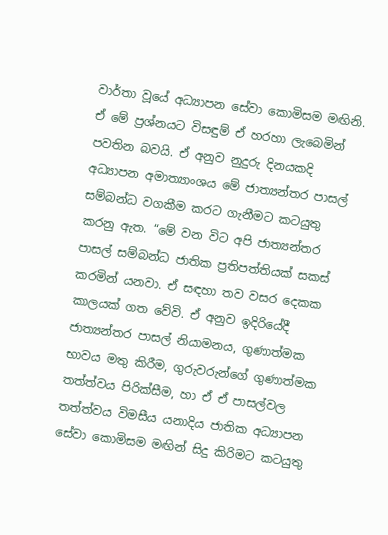වාර්තා වූයේ අධ්‍යාපන සේවා කොමිසම මඟිනි. ඒ මේ ප්‍රශ්නයට විසඳුම් ඒ හරහා ලැබෙමින් පවතින බවයි. ඒ අනුව නුදුරු දිනයකදි අධ්‍යාපන අමාත්‍යාංශය මේ ජාත්‍යන්තර පාසල් සම්බන්ධ වගකීම කරට ගැනීමට කටයුතු කරනු ඇත. “මේ වන විට අපි ජාත්‍යන්තර පාසල් සම්බන්ධ ජාතික ප්‍රතිපත්තියක් සකස් කරමින් යනවා. ඒ සඳහා තව වසර දෙකක කාලයක් ගත වේවි. ඒ අනුව ඉදිරියේදී ජාත්‍යන්තර පාසල් නියාමනය, ගුණාත්මක භාවය මතු කිරීම, ගුරුවරුන්ගේ ගුණාත්මක තත්ත්වය පිරික්සීම, හා ඒ ඒ පාසල්වල තත්ත්වය විමසීය යනාදිය ජාතික අධ්‍යාපන සේවා කොමිසම මඟින් සිදු කිරිමට කටයුතු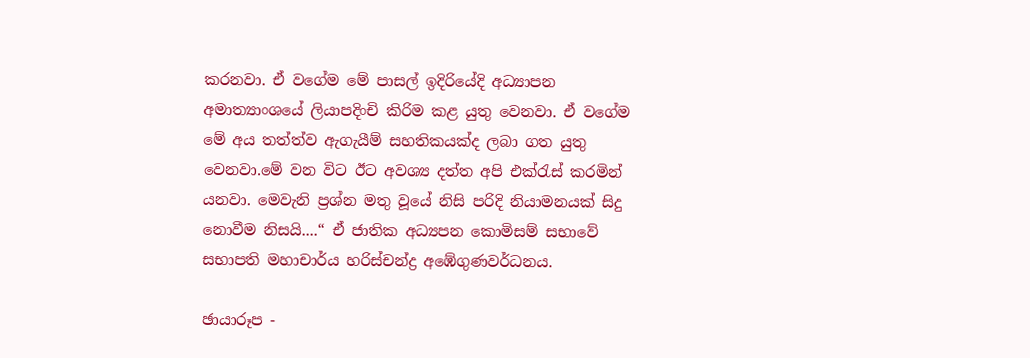කරනවා. ඒ වගේම මේ පාසල් ඉදිරියේදි අධ්‍යාපන අමාත්‍යාංශයේ ලියාපදිංචි කිරිම කළ යුතු වෙනවා. ඒ වගේම මේ අය තත්ත්ව ඇගැයීම් සහතිකයක්ද ලබා ගත යුතු වෙනවා‍.මේ වන විට ඊට අවශ්‍ය දත්ත අපි එක්රැස් කරමින් යනවා. මෙවැනි ප්‍රශ්න මතු වූයේ නිසි පරිදි නියාමනයක් සිදු නොවීම නිසයි....“ ඒ ජාතික අධ්‍යපන කොමිසම් සභාවේ සභාපති මහාචාර්ය හරිස්චන්ද්‍ර අඹේගුණවර්ධනය.

ඡායාරූප -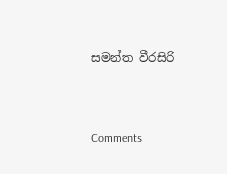සමන්ත වීරසිරි



Comments